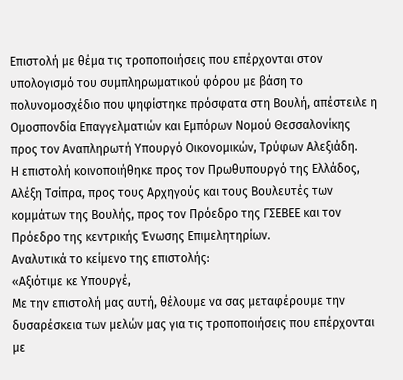Επιστολή με θέμα τις τροποποιήσεις που επέρχονται στον υπολογισμό του συμπληρωματικού φόρου με βάση το πολυνομοσχέδιο που ψηφίστηκε πρόσφατα στη Βουλή, απέστειλε η Ομοσπονδία Επαγγελματιών και Εμπόρων Νομού Θεσσαλονίκης προς τον Αναπληρωτή Υπουργό Οικονομικών, Τρύφων Αλεξιάδη.
Η επιστολή κοινοποιήθηκε προς τον Πρωθυπουργό της Ελλάδος, Αλέξη Τσίπρα, προς τους Αρχηγούς και τους Βουλευτές των κομμάτων της Βουλής, προς τον Πρόεδρο της ΓΣΕΒΕΕ και τον Πρόεδρο της κεντρικής Ένωσης Επιμελητηρίων.
Αναλυτικά το κείμενο της επιστολής:
«Αξιότιμε κε Υπουργέ,
Με την επιστολή μας αυτή, θέλουμε να σας μεταφέρουμε την δυσαρέσκεια των μελών μας για τις τροποποιήσεις που επέρχονται με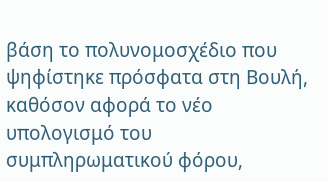βάση το πολυνομοσχέδιο που ψηφίστηκε πρόσφατα στη Βουλή, καθόσον αφορά το νέο υπολογισμό του συμπληρωματικού φόρου,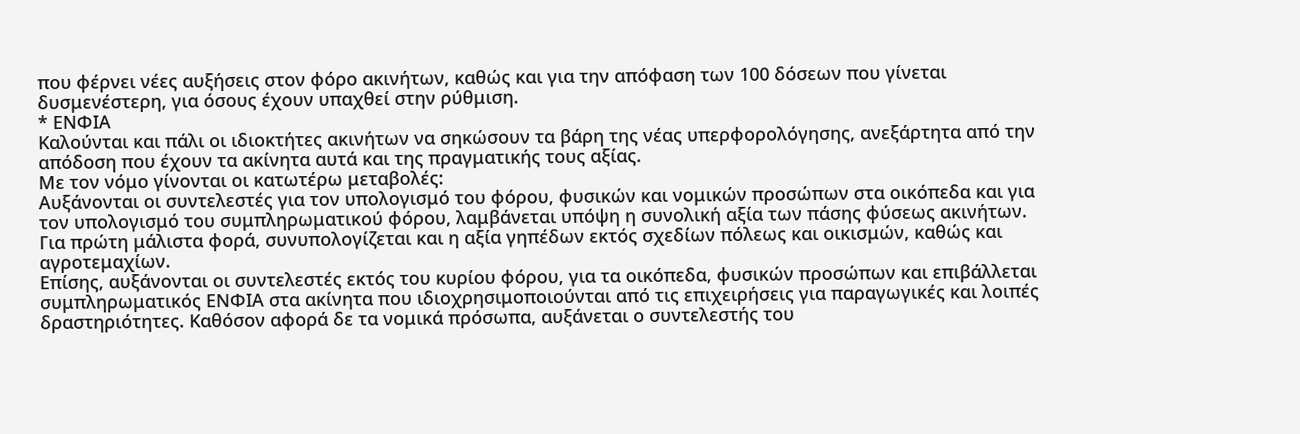που φέρνει νέες αυξήσεις στον φόρο ακινήτων, καθώς και για την απόφαση των 100 δόσεων που γίνεται δυσμενέστερη, για όσους έχουν υπαχθεί στην ρύθμιση.
* ΕΝΦΙΑ
Καλούνται και πάλι οι ιδιοκτήτες ακινήτων να σηκώσουν τα βάρη της νέας υπερφορολόγησης, ανεξάρτητα από την απόδοση που έχουν τα ακίνητα αυτά και της πραγματικής τους αξίας.
Με τον νόμο γίνονται οι κατωτέρω μεταβολές:
Αυξάνονται οι συντελεστές για τον υπολογισμό του φόρου, φυσικών και νομικών προσώπων στα οικόπεδα και για τον υπολογισμό του συμπληρωματικού φόρου, λαμβάνεται υπόψη η συνολική αξία των πάσης φύσεως ακινήτων. Για πρώτη μάλιστα φορά, συνυπολογίζεται και η αξία γηπέδων εκτός σχεδίων πόλεως και οικισμών, καθώς και αγροτεμαχίων.
Επίσης, αυξάνονται οι συντελεστές εκτός του κυρίου φόρου, για τα οικόπεδα, φυσικών προσώπων και επιβάλλεται συμπληρωματικός ΕΝΦΙΑ στα ακίνητα που ιδιοχρησιμοποιούνται από τις επιχειρήσεις για παραγωγικές και λοιπές δραστηριότητες. Καθόσον αφορά δε τα νομικά πρόσωπα, αυξάνεται ο συντελεστής του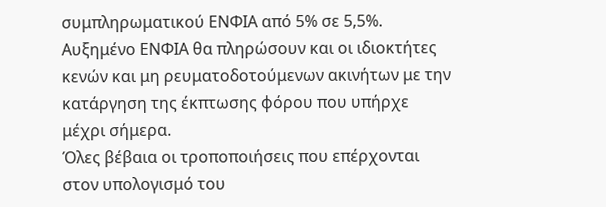συμπληρωματικού ΕΝΦΙΑ από 5% σε 5,5%.
Αυξημένο ΕΝΦΙΑ θα πληρώσουν και οι ιδιοκτήτες κενών και μη ρευματοδοτούμενων ακινήτων με την κατάργηση της έκπτωσης φόρου που υπήρχε μέχρι σήμερα.
Όλες βέβαια οι τροποποιήσεις που επέρχονται στον υπολογισμό του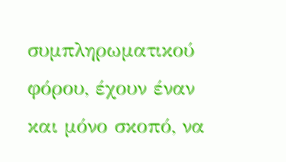συμπληρωματικού φόρου, έχουν έναν και μόνο σκοπό, να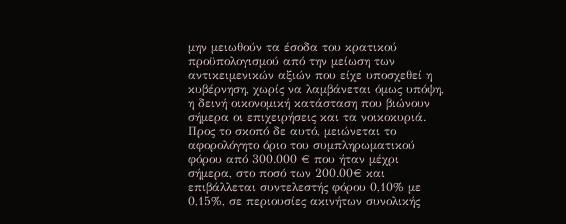μην μειωθούν τα έσοδα του κρατικού προϋπολογισμού από την μείωση των αντικειμενικών αξιών που είχε υποσχεθεί η κυβέρνηση, χωρίς να λαμβάνεται όμως υπόψη, η δεινή οικονομική κατάσταση που βιώνουν σήμερα οι επιχειρήσεις και τα νοικοκυριά.
Προς το σκοπό δε αυτό, μειώνεται το αφορολόγητο όριο του συμπληρωματικού φόρου από 300.000 € που ήταν μέχρι σήμερα, στο ποσό των 200.00€ και επιβάλλεται συντελεστής φόρου 0,10% με 0,15%, σε περιουσίες ακινήτων συνολικής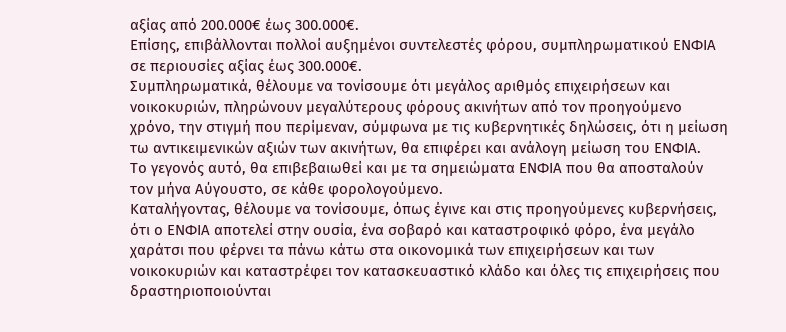αξίας από 200.000€ έως 300.000€.
Επίσης, επιβάλλονται πολλοί αυξημένοι συντελεστές φόρου, συμπληρωματικού ΕΝΦΙΑ σε περιουσίες αξίας έως 300.000€.
Συμπληρωματικά, θέλουμε να τονίσουμε ότι μεγάλος αριθμός επιχειρήσεων και νοικοκυριών, πληρώνουν μεγαλύτερους φόρους ακινήτων από τον προηγούμενο χρόνο, την στιγμή που περίμεναν, σύμφωνα με τις κυβερνητικές δηλώσεις, ότι η μείωση τω αντικειμενικών αξιών των ακινήτων, θα επιφέρει και ανάλογη μείωση του ΕΝΦΙΑ.
Το γεγονός αυτό, θα επιβεβαιωθεί και με τα σημειώματα ΕΝΦΙΑ που θα αποσταλούν τον μήνα Αύγουστο, σε κάθε φορολογούμενο.
Καταλήγοντας, θέλουμε να τονίσουμε, όπως έγινε και στις προηγούμενες κυβερνήσεις, ότι ο ΕΝΦΙΑ αποτελεί στην ουσία, ένα σοβαρό και καταστροφικό φόρο, ένα μεγάλο χαράτσι που φέρνει τα πάνω κάτω στα οικονομικά των επιχειρήσεων και των νοικοκυριών και καταστρέφει τον κατασκευαστικό κλάδο και όλες τις επιχειρήσεις που δραστηριοποιούνται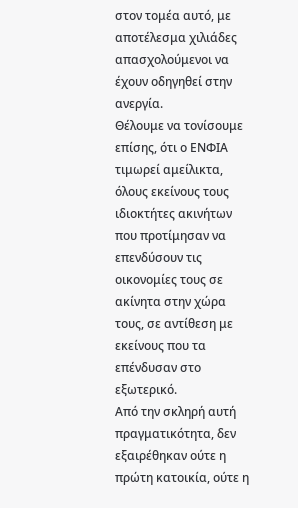στον τομέα αυτό, με αποτέλεσμα χιλιάδες απασχολούμενοι να έχουν οδηγηθεί στην ανεργία.
Θέλουμε να τονίσουμε επίσης, ότι ο ΕΝΦΙΑ τιμωρεί αμείλικτα, όλους εκείνους τους ιδιοκτήτες ακινήτων που προτίμησαν να επενδύσουν τις οικονομίες τους σε ακίνητα στην χώρα τους, σε αντίθεση με εκείνους που τα επένδυσαν στο εξωτερικό.
Από την σκληρή αυτή πραγματικότητα, δεν εξαιρέθηκαν ούτε η πρώτη κατοικία, ούτε η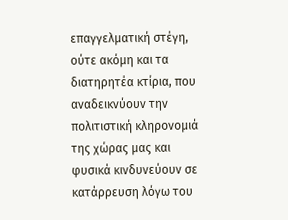επαγγελματική στέγη, ούτε ακόμη και τα διατηρητέα κτίρια, που αναδεικνύουν την πολιτιστική κληρονομιά της χώρας μας και φυσικά κινδυνεύουν σε κατάρρευση λόγω του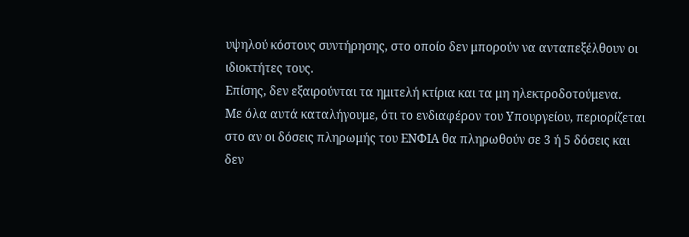υψηλού κόστους συντήρησης, στο οποίο δεν μπορούν να ανταπεξέλθουν οι ιδιοκτήτες τους.
Επίσης, δεν εξαιρούνται τα ημιτελή κτίρια και τα μη ηλεκτροδοτούμενα.
Με όλα αυτά καταλήγουμε, ότι το ενδιαφέρον του Υπουργείου, περιορίζεται στο αν οι δόσεις πληρωμής του ΕΝΦΙΑ θα πληρωθούν σε 3 ή 5 δόσεις και δεν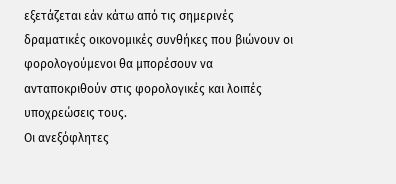εξετάζεται εάν κάτω από τις σημερινές δραματικές οικονομικές συνθήκες που βιώνουν οι φορολογούμενοι θα μπορέσουν να ανταποκριθούν στις φορολογικές και λοιπές υποχρεώσεις τους.
Οι ανεξόφλητες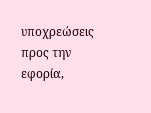υποχρεώσεις προς την εφορία,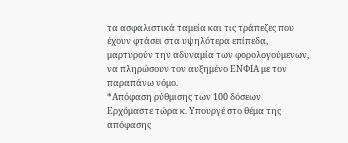τα ασφαλιστικά ταμεία και τις τράπεζες που έχουν φτάσει στα υψηλότερα επίπεδα, μαρτυρούν την αδυναμία των φορολογούμενων, να πληρώσουν τον αυξημένο ΕΝΦΙΑ με τον παραπάνω νόμο.
*Απόφαση ρύθμισης των 100 δόσεων
Ερχόμαστε τώρα κ. Υπουργέ στο θέμα της απόφασης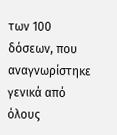των 100 δόσεων, που αναγνωρίστηκε γενικά από όλους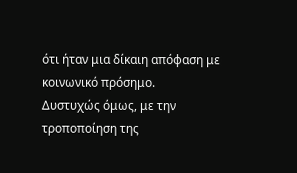ότι ήταν μια δίκαιη απόφαση με κοινωνικό πρόσημο.
Δυστυχώς όμως, με την τροποποίηση της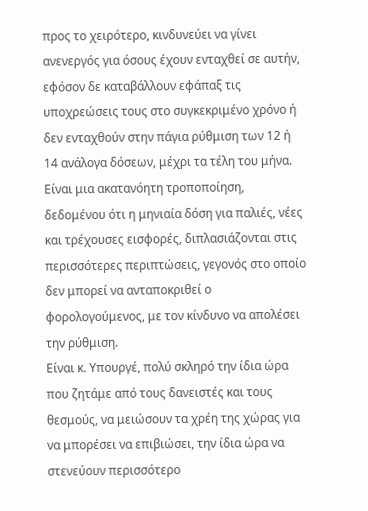προς το χειρότερο, κινδυνεύει να γίνει ανενεργός για όσους έχουν ενταχθεί σε αυτήν, εφόσον δε καταβάλλουν εφάπαξ τις υποχρεώσεις τους στο συγκεκριμένο χρόνο ή δεν ενταχθούν στην πάγια ρύθμιση των 12 ή 14 ανάλογα δόσεων, μέχρι τα τέλη του μήνα.
Είναι μια ακατανόητη τροποποίηση, δεδομένου ότι η μηνιαία δόση για παλιές, νέες και τρέχουσες εισφορές, διπλασιάζονται στις περισσότερες περιπτώσεις, γεγονός στο οποίο δεν μπορεί να ανταποκριθεί ο φορολογούμενος, με τον κίνδυνο να απολέσει την ρύθμιση.
Είναι κ. Υπουργέ, πολύ σκληρό την ίδια ώρα που ζητάμε από τους δανειστές και τους θεσμούς, να μειώσουν τα χρέη της χώρας για να μπορέσει να επιβιώσει, την ίδια ώρα να στενεύουν περισσότερο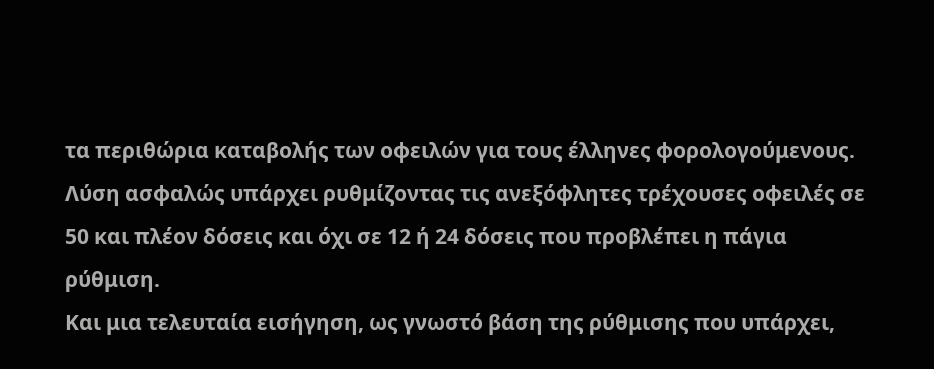τα περιθώρια καταβολής των οφειλών για τους έλληνες φορολογούμενους.
Λύση ασφαλώς υπάρχει ρυθμίζοντας τις ανεξόφλητες τρέχουσες οφειλές σε 50 και πλέον δόσεις και όχι σε 12 ή 24 δόσεις που προβλέπει η πάγια ρύθμιση.
Και μια τελευταία εισήγηση, ως γνωστό βάση της ρύθμισης που υπάρχει,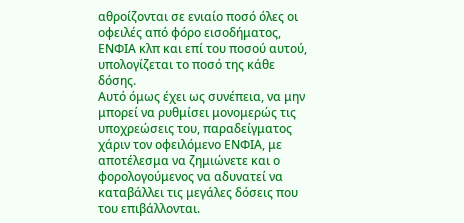αθροίζονται σε ενιαίο ποσό όλες οι οφειλές από φόρο εισοδήματος, ΕΝΦΙΑ κλπ και επί του ποσού αυτού, υπολογίζεται το ποσό της κάθε δόσης.
Αυτό όμως έχει ως συνέπεια, να μην μπορεί να ρυθμίσει μονομερώς τις υποχρεώσεις του, παραδείγματος χάριν τον οφειλόμενο ΕΝΦΙΑ, με αποτέλεσμα να ζημιώνετε και ο φορολογούμενος να αδυνατεί να καταβάλλει τις μεγάλες δόσεις που του επιβάλλονται.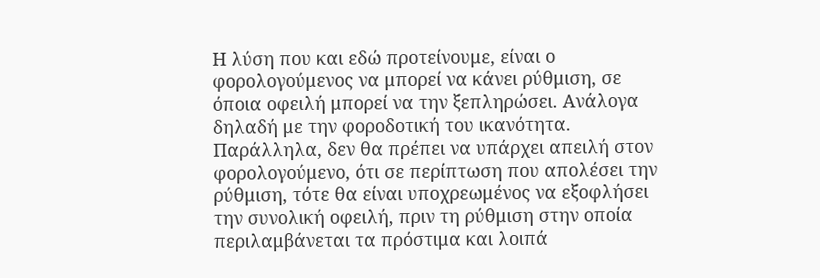Η λύση που και εδώ προτείνουμε, είναι ο φορολογούμενος να μπορεί να κάνει ρύθμιση, σε όποια οφειλή μπορεί να την ξεπληρώσει. Ανάλογα δηλαδή με την φοροδοτική του ικανότητα.
Παράλληλα, δεν θα πρέπει να υπάρχει απειλή στον φορολογούμενο, ότι σε περίπτωση που απολέσει την ρύθμιση, τότε θα είναι υποχρεωμένος να εξοφλήσει την συνολική οφειλή, πριν τη ρύθμιση στην οποία περιλαμβάνεται τα πρόστιμα και λοιπά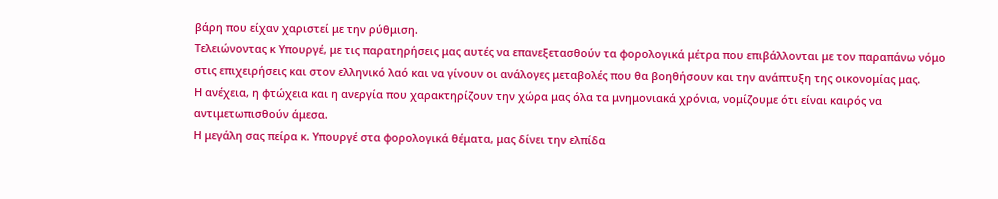βάρη που είχαν χαριστεί με την ρύθμιση.
Τελειώνοντας κ Υπουργέ, με τις παρατηρήσεις μας αυτές να επανεξετασθούν τα φορολογικά μέτρα που επιβάλλονται με τον παραπάνω νόμο στις επιχειρήσεις και στον ελληνικό λαό και να γίνουν οι ανάλογες μεταβολές που θα βοηθήσουν και την ανάπτυξη της οικονομίας μας.
Η ανέχεια, η φτώχεια και η ανεργία που χαρακτηρίζουν την χώρα μας όλα τα μνημονιακά χρόνια, νομίζουμε ότι είναι καιρός να αντιμετωπισθούν άμεσα.
Η μεγάλη σας πείρα κ. Υπουργέ στα φορολογικά θέματα, μας δίνει την ελπίδα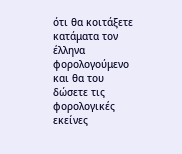ότι θα κοιτάξετε κατάματα τον έλληνα φορολογούμενο και θα του δώσετε τις φορολογικές εκείνες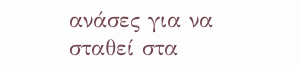ανάσες για να σταθεί στα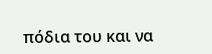πόδια του και να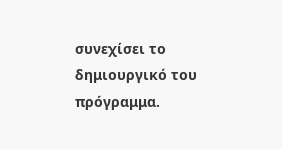συνεχίσει το δημιουργικό του πρόγραμμα.